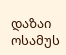დაზაი ოსამუს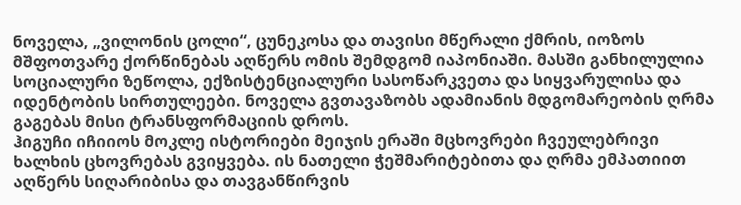ნოველა, „ვილონის ცოლი“, ცუნეკოსა და თავისი მწერალი ქმრის, იოზოს მშფოთვარე ქორწინებას აღწერს ომის შემდგომ იაპონიაში. მასში განხილულია სოციალური ზეწოლა, ექზისტენციალური სასოწარკვეთა და სიყვარულისა და იდენტობის სირთულეები. ნოველა გვთავაზობს ადამიანის მდგომარეობის ღრმა გაგებას მისი ტრანსფორმაციის დროს.
ჰიგუჩი იჩიიოს მოკლე ისტორიები მეიჯის ერაში მცხოვრები ჩვეულებრივი ხალხის ცხოვრებას გვიყვება. ის ნათელი ჭეშმარიტებითა და ღრმა ემპათიით აღწერს სიღარიბისა და თავგანწირვის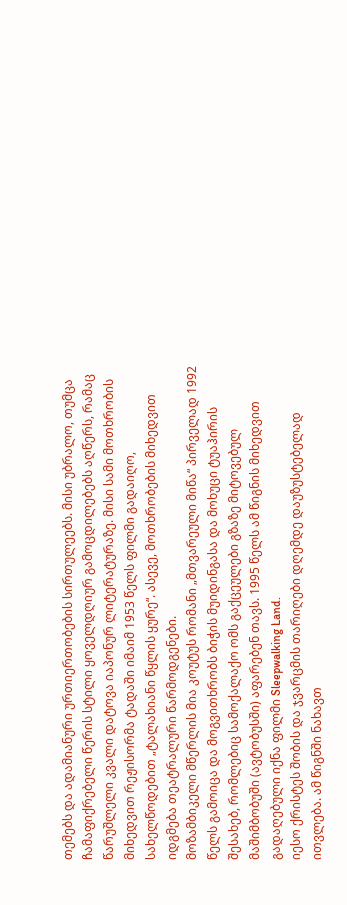თემებს და ადამიანური ურთიერთობების სირთულეებს. მისი უბრალო, თუმცა ჩამაფიქრებელი წერის სტილი ყოველდღიურ გამოცდილებებს აღწერს, რამაც წარუშლელი კვალი დატოვა იაპონურ ლიტერატურაზე. მისი სამი მოთხრობის მიხედვით რეჟისორმა ტადაში იმაიმ 1953 წელს ფილმი გადაიღო, სახელწოდებით „ტალახიანი წყლის ყურე“. ასევე, მოთხრობების მიხედვით იდგმება თეატრალური წარმოდგენები.
მოზამბიკელი მწერლის მია კოუტუს რომანი „მთვარეული მიწა“ პირველად 1992 წელს გამოიცა და მოგვითხრობს ბიჭის მუიდინგასა და მოხუცი ტუაჰირის შესახებ, რომლებიც სამოქალაქო ომს გაქცეულები გზაზე მიტოვებულ მაშიმბობუში (ავტობუსში) აფარებენ თავს. 1995 წელს ამ წიგნის მიხედვით გადაღებული იქნა ფილმი Sleepwalking Land.
იესო ქრისტეს შობის და ჯვარცმის თარიღები დღემდე დაუზუსტებელად ითვლება. ამ წიგნში ნახავთ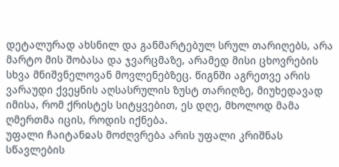დეტალურად ახსნილ და განმარტებულ სრულ თარიღებს, არა მარტო მის შობასა და ჯვარცმაზე, არამედ მისი ცხოვრების სხვა მნიშვნელოვან მოვლენებზეც. წიგნში აგრეთვე არის ვარაუდი ქვეყნის აღსასრულის ზუსტ თარიღზე, მიუხედავად იმისა, რომ ქრისტეს სიტყვებით, ეს დღე, მხოლოდ მამა ღმერთმა იცის, როდის იქნება.
უფალი ჩაიტანჲას მოძღვრება არის უფალი კრიშნას სწავლების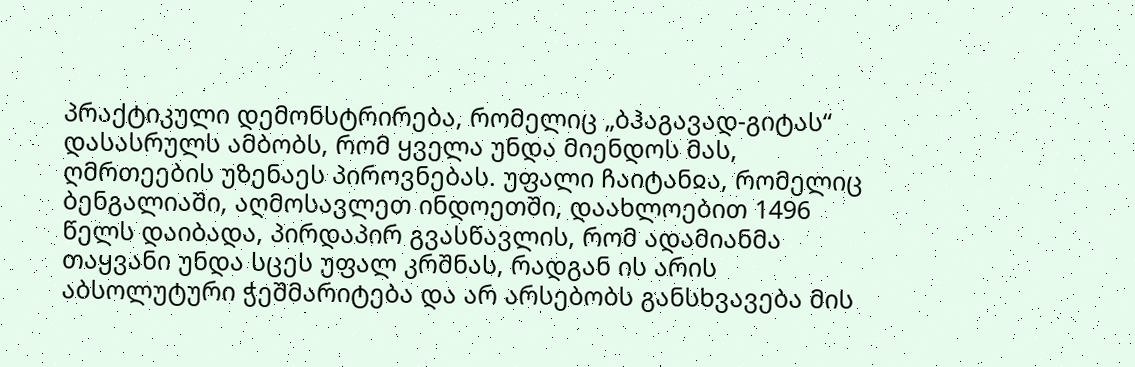პრაქტიკული დემონსტრირება, რომელიც „ბჰაგავად-გიტას“ დასასრულს ამბობს, რომ ყველა უნდა მიენდოს მას, ღმრთეების უზენაეს პიროვნებას. უფალი ჩაიტანჲა, რომელიც ბენგალიაში, აღმოსავლეთ ინდოეთში, დაახლოებით 1496 წელს დაიბადა, პირდაპირ გვასწავლის, რომ ადამიანმა თაყვანი უნდა სცეს უფალ კრშნას, რადგან ის არის აბსოლუტური ჭეშმარიტება და არ არსებობს განსხვავება მის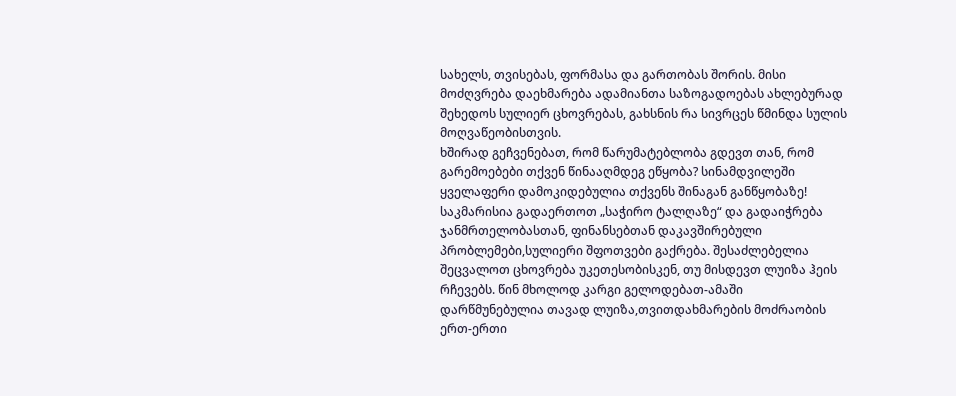სახელს, თვისებას, ფორმასა და გართობას შორის. მისი მოძღვრება დაეხმარება ადამიანთა საზოგადოებას ახლებურად შეხედოს სულიერ ცხოვრებას, გახსნის რა სივრცეს წმინდა სულის მოღვაწეობისთვის.
ხშირად გეჩვენებათ, რომ წარუმატებლობა გდევთ თან, რომ გარემოებები თქვენ წინააღმდეგ ეწყობა? სინამდვილეში ყველაფერი დამოკიდებულია თქვენს შინაგან განწყობაზე! საკმარისია გადაერთოთ „საჭირო ტალღაზე“ და გადაიჭრება ჯანმრთელობასთან, ფინანსებთან დაკავშირებული პრობლემები,სულიერი შფოთვები გაქრება. შესაძლებელია შეცვალოთ ცხოვრება უკეთესობისკენ, თუ მისდევთ ლუიზა ჰეის რჩევებს. წინ მხოლოდ კარგი გელოდებათ-ამაში დარწმუნებულია თავად ლუიზა,თვითდახმარების მოძრაობის ერთ-ერთი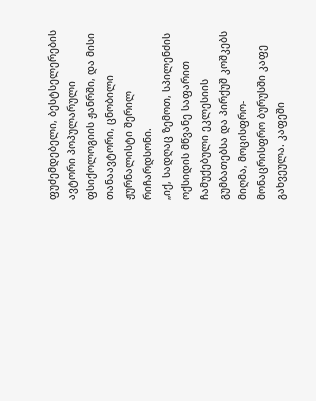ფუძემდებელი, ბესტსელერების ავტორი პოპულარული ფსიქოლოგიის ჟანრში, და მისი თანაავტორი, ცნობილი ჟურნალისტი შერილ რიჩარდსონი.
„იქ, სადღაც ზემოთ, სპილენძის ოქსიდის მწვანე საფარით ჩამუქებული ეკლესიის გუმბათებსა და პირქუშ კოშკებს მიღმა, მოცისფრო-მონაცრისფრო ბურუსში კაფე გახვეულა. კაფეში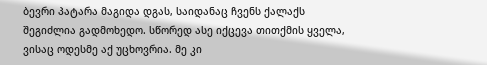ბევრი პატარა მაგიდა დგას, საიდანაც ჩვენს ქალაქს შეგიძლია გადმოხედო. სწორედ ასე იქცევა თითქმის ყველა, ვისაც ოდესმე აქ უცხოვრია. მე კი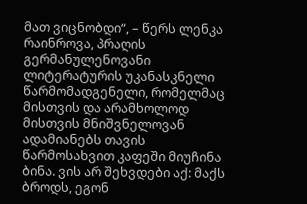მათ ვიცნობდი“, – წერს ლენკა რაინროვა, პრაღის გერმანულენოვანი ლიტერატურის უკანასკნელი წარმომადგენელი, რომელმაც მისთვის და არამხოლოდ მისთვის მნიშვნელოვან ადამიანებს თავის წარმოსახვით კაფეში მიუჩინა ბინა. ვის არ შეხვდები აქ: მაქს ბროდს, ეგონ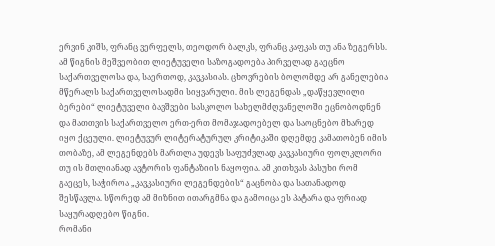ერვინ კიშს, ფრანც ვერფელს, თეოდორ ბალკს, ფრანც კაფკას თუ ანა ზეგერსს.
ამ წიგნის მეშვეობით ლიეტუველი საზოგადოება პირველად გაეცნო საქართველოსა და, საერთოდ, კავკასიას. ცხოვრების ბოლომდე არ განელებია მწერალს საქართველოსადმი სიყვარული. მის ლეგენდას „დაწყევლილი ბერები“ ლიეტუველი ბავშვები სასკოლო სახელმძღვანელოში ეცნობოდნენ და მათთვის საქართველო ერთ-ერთ მომაჯადოებელ და საოცნებო მხარედ იყო ქცეული. ლიეტუვურ ლიტერატურულ კრიტიკაში დღემდე კამათობენ იმის თობაზე, ამ ლეგენდებს მართლა უდევს საფუძვლად კავკასიური ფოლკლორი თუ ის მთლიანად ავტორის ფანტაზიის ნაყოფია. ამ კითხვას პასუხი რომ გაეცეს, საჭიროა „კავკასიური ლეგენდების“ გაცნობა და სათანადოდ შესწავლა. სწორედ ამ მიზნით ითარგმნა და გამოიცა ეს პატარა და ფრიად საყურადღებო წიგნი.
რომანი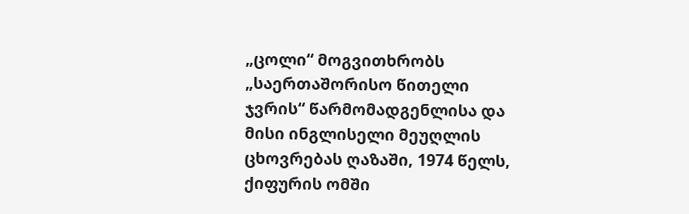„ცოლი“ მოგვითხრობს „საერთაშორისო წითელი ჯვრის“ წარმომადგენლისა და მისი ინგლისელი მეუღლის ცხოვრებას ღაზაში, 1974 წელს, ქიფურის ომში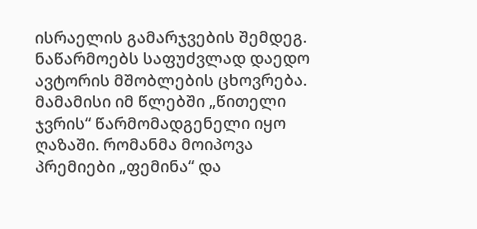ისრაელის გამარჯვების შემდეგ. ნაწარმოებს საფუძვლად დაედო ავტორის მშობლების ცხოვრება. მამამისი იმ წლებში „წითელი ჯვრის“ წარმომადგენელი იყო ღაზაში. რომანმა მოიპოვა პრემიები „ფემინა“ და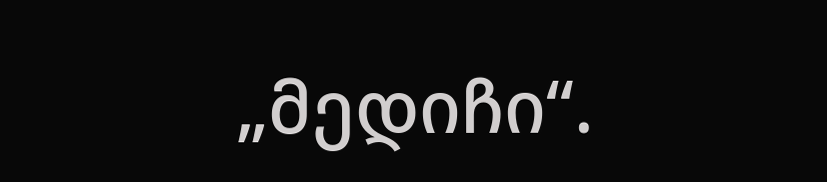„მედიჩი“.